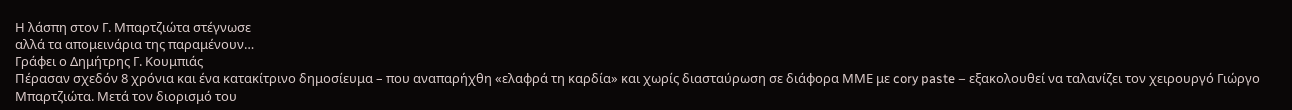Η λάσπη στον Γ. Μπαρτζιώτα στέγνωσε
αλλά τα απομεινάρια της παραμένουν…
Γράφει ο Δημήτρης Γ. Κουμπιάς
Πέρασαν σχεδόν 8 χρόνια και ένα κατακίτρινο δημοσίευμα – που αναπαρήχθη «ελαφρά τη καρδία» και χωρίς διασταύρωση σε διάφορα ΜΜΕ με cory paste – εξακολουθεί να ταλανίζει τον χειρουργό Γιώργο Μπαρτζιώτα. Μετά τον διορισμό του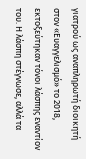γιατρού ως αναπληρωτή διοικητή στον «Ευαγγελισμό» το 2018, εκτοξεύτηκαν τόνοι λάσπης εναντίον του. Η λάσπη στέγνωσε, αλλά τα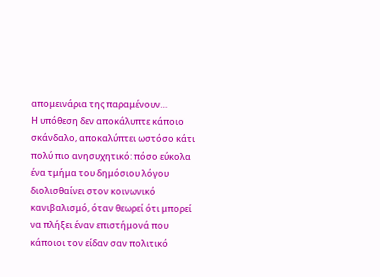απομεινάρια της παραμένουν…
Η υπόθεση δεν αποκάλυπτε κάποιο σκάνδαλο, αποκαλύπτει ωστόσο κάτι πολύ πιο ανησυχητικό: πόσο εύκολα ένα τμήμα του δημόσιου λόγου διολισθαίνει στον κοινωνικό κανιβαλισμό, όταν θεωρεί ότι μπορεί να πλήξει έναν επιστήμονά που κάποιοι τον είδαν σαν πολιτικό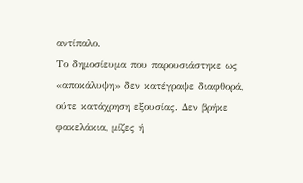αντίπαλο.
Το δημοσίευμα που παρουσιάστηκε ως «αποκάλυψη» δεν κατέγραψε διαφθορά, ούτε κατάχρηση εξουσίας. Δεν βρήκε φακελάκια, μίζες ή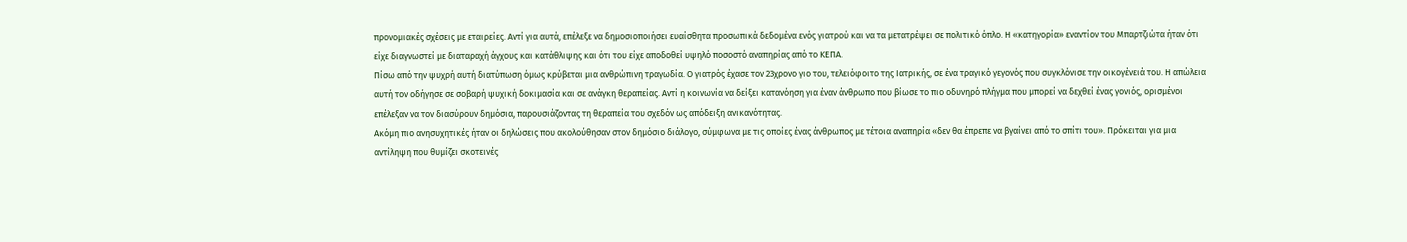προνομιακές σχέσεις με εταιρείες. Αντί για αυτά, επέλεξε να δημοσιοποιήσει ευαίσθητα προσωπικά δεδομένα ενός γιατρού και να τα μετατρέψει σε πολιτικό όπλο. Η «κατηγορία» εναντίον του Μπαρτζιώτα ήταν ότι είχε διαγνωστεί με διαταραχή άγχους και κατάθλιψης και ότι του είχε αποδοθεί υψηλό ποσοστό αναπηρίας από το ΚΕΠΑ.
Πίσω από την ψυχρή αυτή διατύπωση όμως κρύβεται μια ανθρώπινη τραγωδία. Ο γιατρός έχασε τον 23χρονο γιο του, τελειόφοιτο της Ιατρικής, σε ένα τραγικό γεγονός που συγκλόνισε την οικογένειά του. Η απώλεια αυτή τον οδήγησε σε σοβαρή ψυχική δοκιμασία και σε ανάγκη θεραπείας. Αντί η κοινωνία να δείξει κατανόηση για έναν άνθρωπο που βίωσε το πιο οδυνηρό πλήγμα που μπορεί να δεχθεί ένας γονιός, ορισμένοι επέλεξαν να τον διασύρουν δημόσια, παρουσιάζοντας τη θεραπεία του σχεδόν ως απόδειξη ανικανότητας.
Ακόμη πιο ανησυχητικές ήταν οι δηλώσεις που ακολούθησαν στον δημόσιο διάλογο, σύμφωνα με τις οποίες ένας άνθρωπος με τέτοια αναπηρία «δεν θα έπρεπε να βγαίνει από το σπίτι του». Πρόκειται για μια αντίληψη που θυμίζει σκοτεινές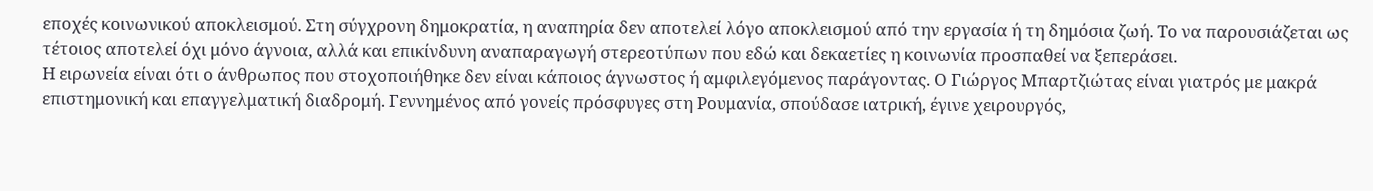εποχές κοινωνικού αποκλεισμού. Στη σύγχρονη δημοκρατία, η αναπηρία δεν αποτελεί λόγο αποκλεισμού από την εργασία ή τη δημόσια ζωή. Το να παρουσιάζεται ως τέτοιος αποτελεί όχι μόνο άγνοια, αλλά και επικίνδυνη αναπαραγωγή στερεοτύπων που εδώ και δεκαετίες η κοινωνία προσπαθεί να ξεπεράσει.
Η ειρωνεία είναι ότι ο άνθρωπος που στοχοποιήθηκε δεν είναι κάποιος άγνωστος ή αμφιλεγόμενος παράγοντας. Ο Γιώργος Μπαρτζιώτας είναι γιατρός με μακρά επιστημονική και επαγγελματική διαδρομή. Γεννημένος από γονείς πρόσφυγες στη Ρουμανία, σπούδασε ιατρική, έγινε χειρουργός,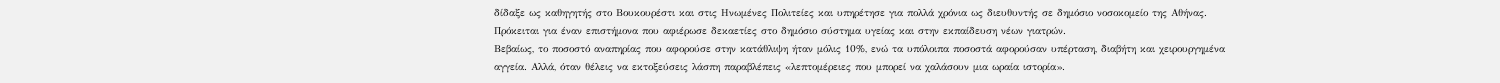δίδαξε ως καθηγητής στο Βουκουρέστι και στις Ηνωμένες Πολιτείες και υπηρέτησε για πολλά χρόνια ως διευθυντής σε δημόσιο νοσοκομείο της Αθήνας. Πρόκειται για έναν επιστήμονα που αφιέρωσε δεκαετίες στο δημόσιο σύστημα υγείας και στην εκπαίδευση νέων γιατρών.
Βεβαίως, το ποσοστό αναπηρίας που αφορούσε στην κατάθλιψη ήταν μόλις 10%, ενώ τα υπόλοιπα ποσοστά αφορούσαν υπέρταση, διαβήτη και χειρουργημένα αγγεία. Αλλά, όταν θέλεις να εκτοξεύσεις λάσπη παραβλέπεις «λεπτομέρειες που μπορεί να χαλάσουν μια ωραία ιστορία».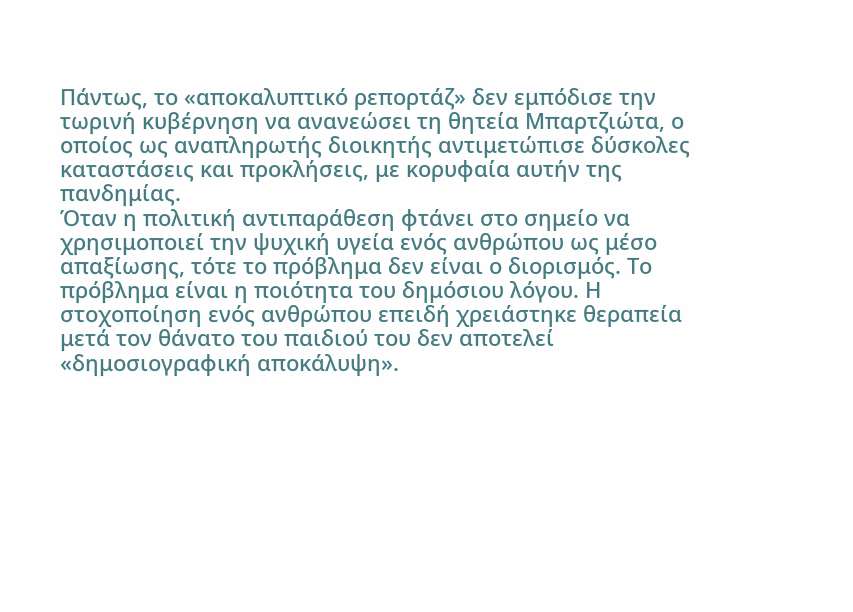Πάντως, το «αποκαλυπτικό ρεπορτάζ» δεν εμπόδισε την τωρινή κυβέρνηση να ανανεώσει τη θητεία Μπαρτζιώτα, ο οποίος ως αναπληρωτής διοικητής αντιμετώπισε δύσκολες καταστάσεις και προκλήσεις, με κορυφαία αυτήν της πανδημίας.
Όταν η πολιτική αντιπαράθεση φτάνει στο σημείο να χρησιμοποιεί την ψυχική υγεία ενός ανθρώπου ως μέσο απαξίωσης, τότε το πρόβλημα δεν είναι ο διορισμός. Το πρόβλημα είναι η ποιότητα του δημόσιου λόγου. Η στοχοποίηση ενός ανθρώπου επειδή χρειάστηκε θεραπεία μετά τον θάνατο του παιδιού του δεν αποτελεί «δημοσιογραφική αποκάλυψη».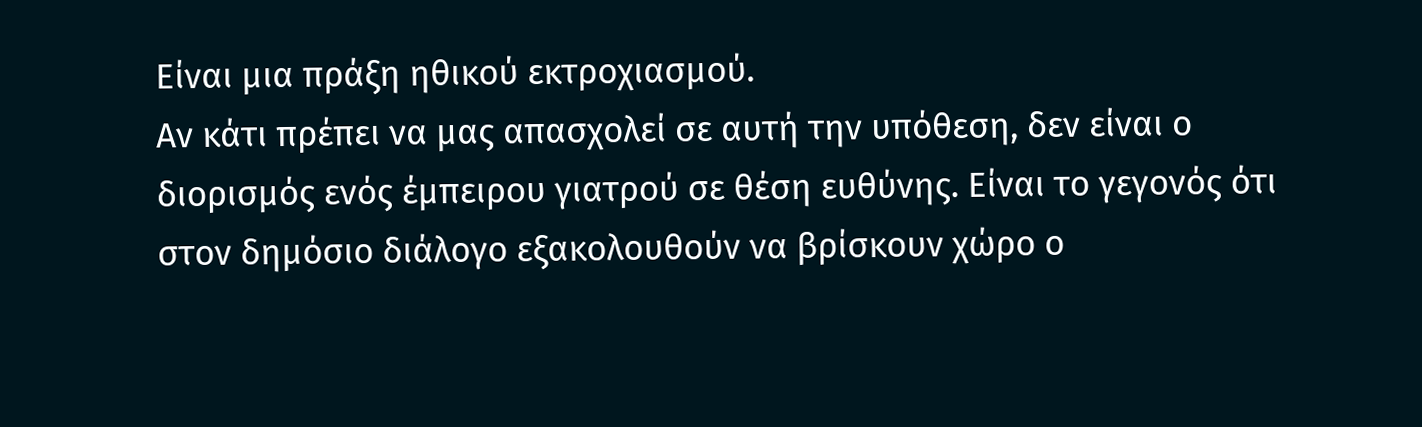Είναι μια πράξη ηθικού εκτροχιασμού.
Αν κάτι πρέπει να μας απασχολεί σε αυτή την υπόθεση, δεν είναι ο διορισμός ενός έμπειρου γιατρού σε θέση ευθύνης. Είναι το γεγονός ότι στον δημόσιο διάλογο εξακολουθούν να βρίσκουν χώρο ο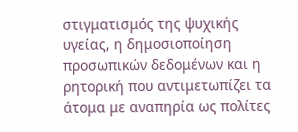στιγματισμός της ψυχικής υγείας, η δημοσιοποίηση προσωπικών δεδομένων και η ρητορική που αντιμετωπίζει τα άτομα με αναπηρία ως πολίτες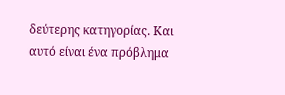δεύτερης κατηγορίας. Και αυτό είναι ένα πρόβλημα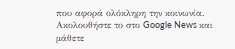που αφορά ολόκληρη την κοινωνία.
Ακολουθήστε το στο Google News και μάθετε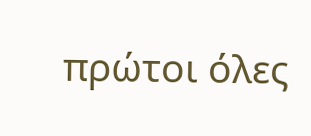πρώτοι όλες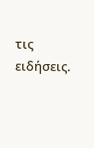τις ειδήσεις.